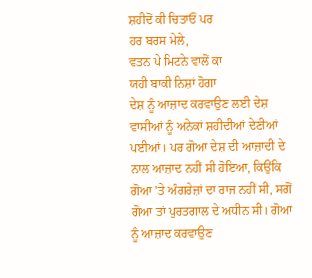ਸ਼ਹੀਦੋਂ ਕੀ ਚਿਤਾਓਂ ਪਰ
ਹਰ ਬਰਸ ਮੇਲੇ,
ਵਤਨ ਪੇ ਮਿਟਨੇ ਵਾਲੋਂ ਕਾ
ਯਹੀ ਬਾਕੀ ਨਿਸ਼ਾਂ ਹੋਗਾ
ਦੇਸ਼ ਨੂੰ ਆਜ਼ਾਦ ਕਰਵਾਉਣ ਲਈ ਦੇਸ਼ ਵਾਸੀਆਂ ਨੂੰ ਅਨੇਕਾਂ ਸ਼ਹੀਦੀਆਂ ਦੇਣੀਆਂ ਪਈਆਂ। ਪਰ ਗੋਆ ਦੇਸ਼ ਦੀ ਆਜ਼ਾਦੀ ਦੇ ਨਾਲ ਆਜ਼ਾਦ ਨਹੀਂ ਸੀ ਹੋਇਆ, ਕਿਉਂਕਿ ਗੋਆ 'ਤੇ ਅੰਗਰੇਜ਼ਾਂ ਦਾ ਰਾਜ ਨਹੀਂ ਸੀ, ਸਗੋਂ ਗੋਆ ਤਾਂ ਪੁਰਤਗਾਲ ਦੇ ਅਧੀਨ ਸੀ। ਗੋਆ ਨੂੰ ਆਜ਼ਾਦ ਕਰਵਾਉਣ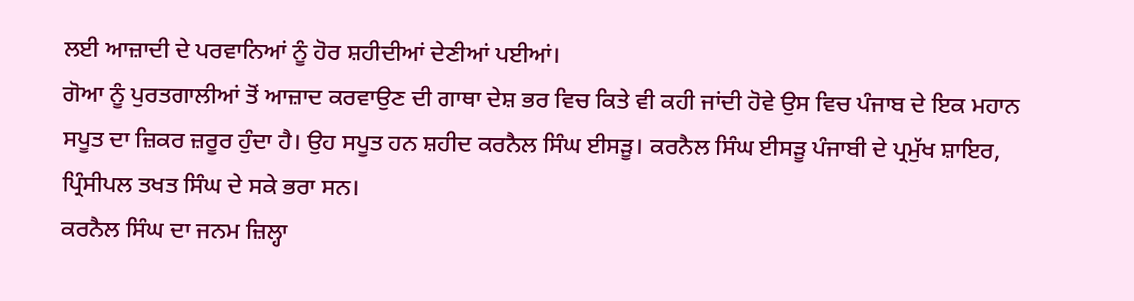ਲਈ ਆਜ਼ਾਦੀ ਦੇ ਪਰਵਾਨਿਆਂ ਨੂੰ ਹੋਰ ਸ਼ਹੀਦੀਆਂ ਦੇਣੀਆਂ ਪਈਆਂ।
ਗੋਆ ਨੂੰ ਪੁਰਤਗਾਲੀਆਂ ਤੋਂ ਆਜ਼ਾਦ ਕਰਵਾਉਣ ਦੀ ਗਾਥਾ ਦੇਸ਼ ਭਰ ਵਿਚ ਕਿਤੇ ਵੀ ਕਹੀ ਜਾਂਦੀ ਹੋਵੇ ਉਸ ਵਿਚ ਪੰਜਾਬ ਦੇ ਇਕ ਮਹਾਨ ਸਪੂਤ ਦਾ ਜ਼ਿਕਰ ਜ਼ਰੂਰ ਹੁੰਦਾ ਹੈ। ਉਹ ਸਪੂਤ ਹਨ ਸ਼ਹੀਦ ਕਰਨੈਲ ਸਿੰਘ ਈਸੜੂ। ਕਰਨੈਲ ਸਿੰਘ ਈਸੜੂ ਪੰਜਾਬੀ ਦੇ ਪ੍ਰਮੁੱਖ ਸ਼ਾਇਰ, ਪ੍ਰਿੰਸੀਪਲ ਤਖਤ ਸਿੰਘ ਦੇ ਸਕੇ ਭਰਾ ਸਨ।
ਕਰਨੈਲ ਸਿੰਘ ਦਾ ਜਨਮ ਜ਼ਿਲ੍ਹਾ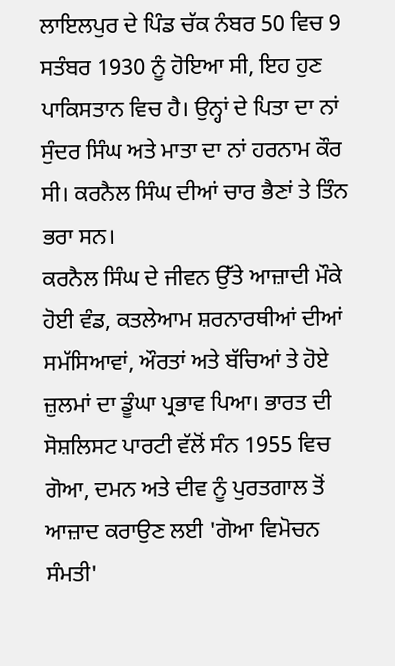ਲਾਇਲਪੁਰ ਦੇ ਪਿੰਡ ਚੱਕ ਨੰਬਰ 50 ਵਿਚ 9 ਸਤੰਬਰ 1930 ਨੂੰ ਹੋਇਆ ਸੀ, ਇਹ ਹੁਣ ਪਾਕਿਸਤਾਨ ਵਿਚ ਹੈ। ਉਨ੍ਹਾਂ ਦੇ ਪਿਤਾ ਦਾ ਨਾਂ ਸੁੰਦਰ ਸਿੰਘ ਅਤੇ ਮਾਤਾ ਦਾ ਨਾਂ ਹਰਨਾਮ ਕੌਰ ਸੀ। ਕਰਨੈਲ ਸਿੰਘ ਦੀਆਂ ਚਾਰ ਭੈਣਾਂ ਤੇ ਤਿੰਨ ਭਰਾ ਸਨ।
ਕਰਨੈਲ ਸਿੰਘ ਦੇ ਜੀਵਨ ਉੱਤੇ ਆਜ਼ਾਦੀ ਮੌਕੇ ਹੋਈ ਵੰਡ, ਕਤਲੇਆਮ ਸ਼ਰਨਾਰਥੀਆਂ ਦੀਆਂ ਸਮੱਸਿਆਵਾਂ, ਔਰਤਾਂ ਅਤੇ ਬੱਚਿਆਂ ਤੇ ਹੋਏ ਜ਼ੁਲਮਾਂ ਦਾ ਡੂੰਘਾ ਪ੍ਰਭਾਵ ਪਿਆ। ਭਾਰਤ ਦੀ ਸੋਸ਼ਲਿਸਟ ਪਾਰਟੀ ਵੱਲੋਂ ਸੰਨ 1955 ਵਿਚ ਗੋਆ, ਦਮਨ ਅਤੇ ਦੀਵ ਨੂੰ ਪੁਰਤਗਾਲ ਤੋਂ ਆਜ਼ਾਦ ਕਰਾਉਣ ਲਈ 'ਗੋਆ ਵਿਮੋਚਨ ਸੰਮਤੀ'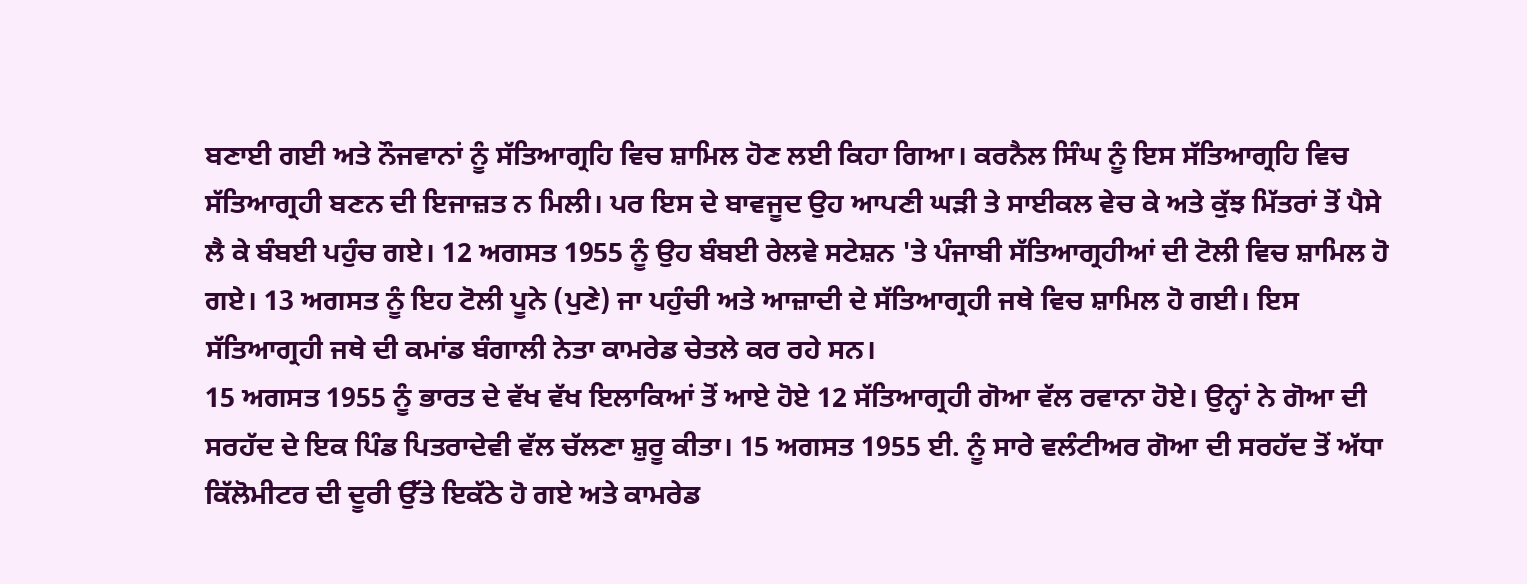ਬਣਾਈ ਗਈ ਅਤੇ ਨੌਜਵਾਨਾਂ ਨੂੰ ਸੱਤਿਆਗ੍ਰਹਿ ਵਿਚ ਸ਼ਾਮਿਲ ਹੋਣ ਲਈ ਕਿਹਾ ਗਿਆ। ਕਰਨੈਲ ਸਿੰਘ ਨੂੰ ਇਸ ਸੱਤਿਆਗ੍ਰਹਿ ਵਿਚ ਸੱਤਿਆਗ੍ਰਹੀ ਬਣਨ ਦੀ ਇਜਾਜ਼ਤ ਨ ਮਿਲੀ। ਪਰ ਇਸ ਦੇ ਬਾਵਜੂਦ ਉਹ ਆਪਣੀ ਘੜੀ ਤੇ ਸਾਈਕਲ ਵੇਚ ਕੇ ਅਤੇ ਕੁੱਝ ਮਿੱਤਰਾਂ ਤੋਂ ਪੈਸੇ ਲੈ ਕੇ ਬੰਬਈ ਪਹੁੰਚ ਗਏ। 12 ਅਗਸਤ 1955 ਨੂੰ ਉਹ ਬੰਬਈ ਰੇਲਵੇ ਸਟੇਸ਼ਨ 'ਤੇ ਪੰਜਾਬੀ ਸੱਤਿਆਗ੍ਰਹੀਆਂ ਦੀ ਟੋਲੀ ਵਿਚ ਸ਼ਾਮਿਲ ਹੋ ਗਏ। 13 ਅਗਸਤ ਨੂੰ ਇਹ ਟੋਲੀ ਪੂਨੇ (ਪੁਣੇ) ਜਾ ਪਹੁੰਚੀ ਅਤੇ ਆਜ਼ਾਦੀ ਦੇ ਸੱਤਿਆਗ੍ਰਹੀ ਜਥੇ ਵਿਚ ਸ਼ਾਮਿਲ ਹੋ ਗਈ। ਇਸ ਸੱਤਿਆਗ੍ਰਹੀ ਜਥੇ ਦੀ ਕਮਾਂਡ ਬੰਗਾਲੀ ਨੇਤਾ ਕਾਮਰੇਡ ਚੇਤਲੇ ਕਰ ਰਹੇ ਸਨ।
15 ਅਗਸਤ 1955 ਨੂੰ ਭਾਰਤ ਦੇ ਵੱਖ ਵੱਖ ਇਲਾਕਿਆਂ ਤੋਂ ਆਏ ਹੋਏ 12 ਸੱਤਿਆਗ੍ਰਹੀ ਗੋਆ ਵੱਲ ਰਵਾਨਾ ਹੋਏ। ਉਨ੍ਹਾਂ ਨੇ ਗੋਆ ਦੀ ਸਰਹੱਦ ਦੇ ਇਕ ਪਿੰਡ ਪਿਤਰਾਦੇਵੀ ਵੱਲ ਚੱਲਣਾ ਸ਼ੁਰੂ ਕੀਤਾ। 15 ਅਗਸਤ 1955 ਈ. ਨੂੰ ਸਾਰੇ ਵਲੰਟੀਅਰ ਗੋਆ ਦੀ ਸਰਹੱਦ ਤੋਂ ਅੱਧਾ ਕਿੱਲੋਮੀਟਰ ਦੀ ਦੂਰੀ ਉੱਤੇ ਇਕੱਠੇ ਹੋ ਗਏ ਅਤੇ ਕਾਮਰੇਡ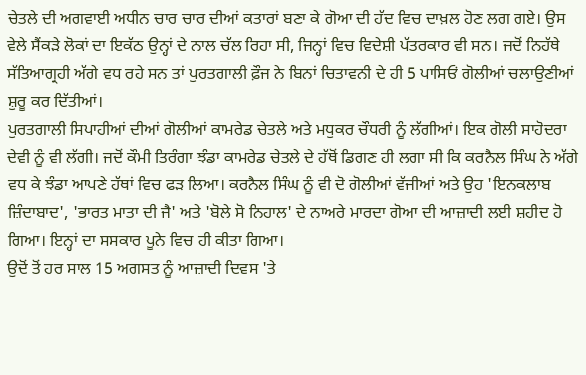ਚੇਤਲੇ ਦੀ ਅਗਵਾਈ ਅਧੀਨ ਚਾਰ ਚਾਰ ਦੀਆਂ ਕਤਾਰਾਂ ਬਣਾ ਕੇ ਗੋਆ ਦੀ ਹੱਦ ਵਿਚ ਦਾਖ਼ਲ ਹੋਣ ਲਗ ਗਏ। ਉਸ ਵੇਲੇ ਸੈਂਕੜੇ ਲੋਕਾਂ ਦਾ ਇਕੱਠ ਉਨ੍ਹਾਂ ਦੇ ਨਾਲ ਚੱਲ ਰਿਹਾ ਸੀ, ਜਿਨ੍ਹਾਂ ਵਿਚ ਵਿਦੇਸ਼ੀ ਪੱਤਰਕਾਰ ਵੀ ਸਨ। ਜਦੋਂ ਨਿਹੱਥੇ ਸੱਤਿਆਗ੍ਰਹੀ ਅੱਗੇ ਵਧ ਰਹੇ ਸਨ ਤਾਂ ਪੁਰਤਗਾਲੀ ਫ਼ੌਜ ਨੇ ਬਿਨਾਂ ਚਿਤਾਵਨੀ ਦੇ ਹੀ 5 ਪਾਸਿਓਂ ਗੋਲੀਆਂ ਚਲਾਉਣੀਆਂ ਸ਼ੁਰੂ ਕਰ ਦਿੱਤੀਆਂ।
ਪੁਰਤਗਾਲੀ ਸਿਪਾਹੀਆਂ ਦੀਆਂ ਗੋਲੀਆਂ ਕਾਮਰੇਡ ਚੇਤਲੇ ਅਤੇ ਮਧੁਕਰ ਚੌਧਰੀ ਨੂੰ ਲੱਗੀਆਂ। ਇਕ ਗੋਲੀ ਸਾਹੋਦਰਾ ਦੇਵੀ ਨੂੰ ਵੀ ਲੱਗੀ। ਜਦੋਂ ਕੌਮੀ ਤਿਰੰਗਾ ਝੰਡਾ ਕਾਮਰੇਡ ਚੇਤਲੇ ਦੇ ਹੱਥੋਂ ਡਿਗਣ ਹੀ ਲਗਾ ਸੀ ਕਿ ਕਰਨੈਲ ਸਿੰਘ ਨੇ ਅੱਗੇ ਵਧ ਕੇ ਝੰਡਾ ਆਪਣੇ ਹੱਥਾਂ ਵਿਚ ਫੜ ਲਿਆ। ਕਰਨੈਲ ਸਿੰਘ ਨੂੰ ਵੀ ਦੋ ਗੋਲੀਆਂ ਵੱਜੀਆਂ ਅਤੇ ਉਹ 'ਇਨਕਲਾਬ ਜ਼ਿੰਦਾਬਾਦ', 'ਭਾਰਤ ਮਾਤਾ ਦੀ ਜੈ' ਅਤੇ 'ਬੋਲੇ ਸੋ ਨਿਹਾਲ' ਦੇ ਨਾਅਰੇ ਮਾਰਦਾ ਗੋਆ ਦੀ ਆਜ਼ਾਦੀ ਲਈ ਸ਼ਹੀਦ ਹੋ ਗਿਆ। ਇਨ੍ਹਾਂ ਦਾ ਸਸਕਾਰ ਪੂਨੇ ਵਿਚ ਹੀ ਕੀਤਾ ਗਿਆ।
ਉਦੋਂ ਤੋਂ ਹਰ ਸਾਲ 15 ਅਗਸਤ ਨੂੰ ਆਜ਼ਾਦੀ ਦਿਵਸ 'ਤੇ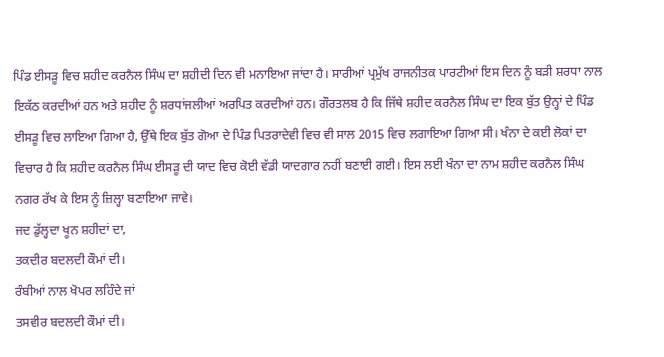ਪਿੰਡ ਈਸੜੂ ਵਿਚ ਸ਼ਹੀਦ ਕਰਨੈਲ ਸਿੰਘ ਦਾ ਸ਼ਹੀਦੀ ਦਿਨ ਵੀ ਮਨਾਇਆ ਜਾਂਦਾ ਹੈ। ਸਾਰੀਆਂ ਪ੍ਰਮੁੱਖ ਰਾਜਨੀਤਕ ਪਾਰਟੀਆਂ ਇਸ ਦਿਨ ਨੂੰ ਬੜੀ ਸ਼ਰਧਾ ਨਾਲ ਇਕੱਠ ਕਰਦੀਆਂ ਹਨ ਅਤੇ ਸ਼ਹੀਦ ਨੂੰ ਸ਼ਰਧਾਂਜਲੀਆਂ ਅਰਪਿਤ ਕਰਦੀਆਂ ਹਨ। ਗੌਰਤਲਬ ਹੈ ਕਿ ਜਿੱਥੇ ਸ਼ਹੀਦ ਕਰਨੈਲ ਸਿੰਘ ਦਾ ਇਕ ਬੁੱਤ ਉਨ੍ਹਾਂ ਦੇ ਪਿੰਡ ਈਸੜੂ ਵਿਚ ਲਾਇਆ ਗਿਆ ਹੈ, ਉੱਥੇ ਇਕ ਬੁੱਤ ਗੋਆ ਦੇ ਪਿੰਡ ਪਿਤਰਾਦੇਵੀ ਵਿਚ ਵੀ ਸਾਲ 2015 ਵਿਚ ਲਗਾਇਆ ਗਿਆ ਸੀ। ਖੰਨਾ ਦੇ ਕਈ ਲੋਕਾਂ ਦਾ ਵਿਚਾਰ ਹੈ ਕਿ ਸ਼ਹੀਦ ਕਰਨੈਲ ਸਿੰਘ ਈਸੜੂ ਦੀ ਯਾਦ ਵਿਚ ਕੋਈ ਵੱਡੀ ਯਾਦਗਾਰ ਨਹੀਂ ਬਣਾਈ ਗਈ। ਇਸ ਲਈ ਖੰਨਾ ਦਾ ਨਾਮ ਸ਼ਹੀਦ ਕਰਨੈਲ ਸਿੰਘ ਨਗਰ ਰੱਖ ਕੇ ਇਸ ਨੂੰ ਜ਼ਿਲ੍ਹਾ ਬਣਾਇਆ ਜਾਵੇ।
ਜਦ ਡੁੱਲ੍ਹਦਾ ਖੂਨ ਸ਼ਹੀਦਾਂ ਦਾ,
ਤਕਦੀਰ ਬਦਲਦੀ ਕੌਮਾਂ ਦੀ।
ਰੰਬੀਆਂ ਨਾਲ ਖੋਪਰ ਲਹਿੰਦੇ ਜਾਂ
ਤਸਵੀਰ ਬਦਲਦੀ ਕੌਮਾਂ ਦੀ।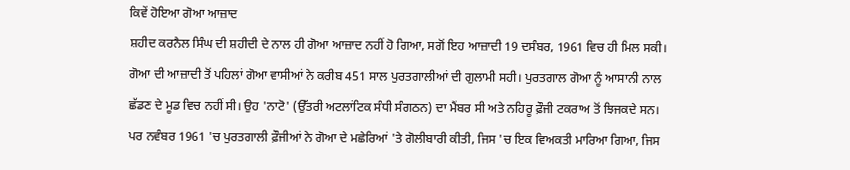ਕਿਵੇਂ ਹੋਇਆ ਗੋਆ ਆਜ਼ਾਦ
ਸ਼ਹੀਦ ਕਰਨੈਲ ਸਿੰਘ ਦੀ ਸ਼ਹੀਦੀ ਦੇ ਨਾਲ ਹੀ ਗੋਆ ਆਜ਼ਾਦ ਨਹੀਂ ਹੋ ਗਿਆ, ਸਗੋਂ ਇਹ ਆਜ਼ਾਦੀ 19 ਦਸੰਬਰ, 1961 ਵਿਚ ਹੀ ਮਿਲ ਸਕੀ। ਗੋਆ ਦੀ ਆਜ਼ਾਦੀ ਤੋਂ ਪਹਿਲਾਂ ਗੋਆ ਵਾਸੀਆਂ ਨੇ ਕਰੀਬ 451 ਸਾਲ ਪੁਰਤਗਾਲੀਆਂ ਦੀ ਗੁਲਾਮੀ ਸਹੀ। ਪੁਰਤਗਾਲ ਗੋਆ ਨੂੰ ਆਸਾਨੀ ਨਾਲ ਛੱਡਣ ਦੇ ਮੂਡ ਵਿਚ ਨਹੀਂ ਸੀ। ਉਹ 'ਨਾਟੋ' (ਉੱਤਰੀ ਅਟਲਾਂਟਿਕ ਸੰਧੀ ਸੰਗਠਨ) ਦਾ ਮੈਂਬਰ ਸੀ ਅਤੇ ਨਹਿਰੂ ਫ਼ੌਜੀ ਟਕਰਾਅ ਤੋਂ ਝਿਜਕਦੇ ਸਨ। ਪਰ ਨਵੰਬਰ 1961 'ਚ ਪੁਰਤਗਾਲੀ ਫ਼ੌਜੀਆਂ ਨੇ ਗੋਆ ਦੇ ਮਛੇਰਿਆਂ 'ਤੇ ਗੋਲੀਬਾਰੀ ਕੀਤੀ, ਜਿਸ 'ਚ ਇਕ ਵਿਅਕਤੀ ਮਾਰਿਆ ਗਿਆ, ਜਿਸ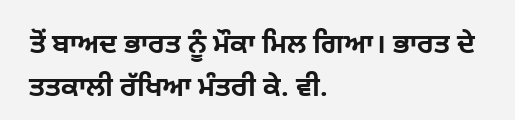ਤੋਂ ਬਾਅਦ ਭਾਰਤ ਨੂੰ ਮੌਕਾ ਮਿਲ ਗਿਆ। ਭਾਰਤ ਦੇ ਤਤਕਾਲੀ ਰੱਖਿਆ ਮੰਤਰੀ ਕੇ. ਵੀ.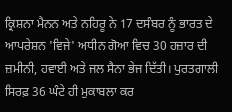ਕ੍ਰਿਸ਼ਨਾ ਮੈਨਨ ਅਤੇ ਨਹਿਰੂ ਨੇ 17 ਦਸੰਬਰ ਨੂੰ ਭਾਰਤ ਦੇ ਆਪਰੇਸ਼ਨ 'ਵਿਜੇ' ਅਧੀਨ ਗੋਆ ਵਿਚ 30 ਹਜ਼ਾਰ ਦੀ ਜ਼ਮੀਨੀ, ਹਵਾਈ ਅਤੇ ਜਲ ਸੈਨਾ ਭੇਜ ਦਿੱਤੀ। ਪੁਰਤਗਾਲੀ ਸਿਰਫ਼ 36 ਘੰਟੇ ਹੀ ਮੁਕਾਬਲਾ ਕਰ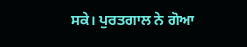ਸਕੇ। ਪੁਰਤਗਾਲ ਨੇ ਗੋਆ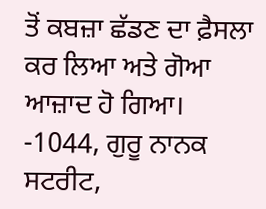ਤੋਂ ਕਬਜ਼ਾ ਛੱਡਣ ਦਾ ਫ਼ੈਸਲਾ ਕਰ ਲਿਆ ਅਤੇ ਗੋਆ ਆਜ਼ਾਦ ਹੋ ਗਿਆ।
-1044, ਗੁਰੂ ਨਾਨਕ ਸਟਰੀਟ,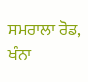ਸਮਰਾਲਾ ਰੋਡ, ਖੰਨਾ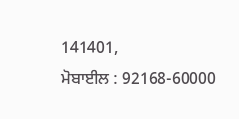141401,
ਮੋਬਾਈਲ : 92168-60000